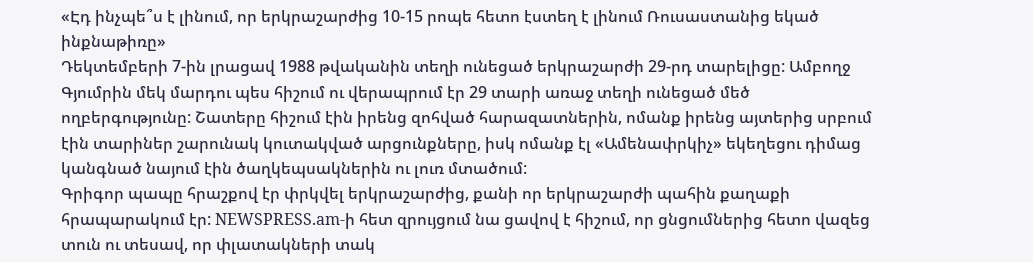«Էդ ինչպե՞ս է լինում, որ երկրաշարժից 10-15 րոպե հետո էստեղ է լինում Ռուսաստանից եկած ինքնաթիռը»
Դեկտեմբերի 7-ին լրացավ 1988 թվականին տեղի ունեցած երկրաշարժի 29-րդ տարելիցը: Ամբողջ Գյումրին մեկ մարդու պես հիշում ու վերապրում էր 29 տարի առաջ տեղի ունեցած մեծ ողբերգությունը: Շատերը հիշում էին իրենց զոհված հարազատներին, ոմանք իրենց այտերից սրբում էին տարիներ շարունակ կուտակված արցունքները, իսկ ոմանք էլ «Ամենափրկիչ» եկեղեցու դիմաց կանգնած նայում էին ծաղկեպսակներին ու լուռ մտածում:
Գրիգոր պապը հրաշքով էր փրկվել երկրաշարժից, քանի որ երկրաշարժի պահին քաղաքի հրապարակում էր: NEWSPRESS.am-ի հետ զրույցում նա ցավով է հիշում, որ ցնցումներից հետո վազեց տուն ու տեսավ, որ փլատակների տակ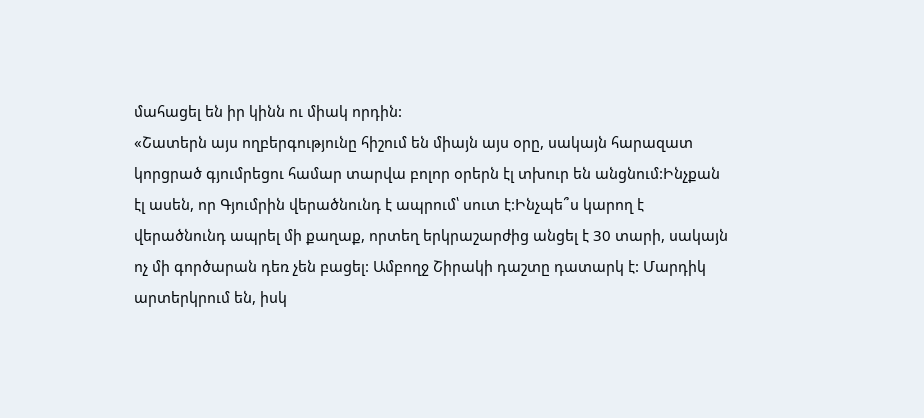մահացել են իր կինն ու միակ որդին:
«Շատերն այս ողբերգությունը հիշում են միայն այս օրը, սակայն հարազատ կորցրած գյումրեցու համար տարվա բոլոր օրերն էլ տխուր են անցնում:Ինչքան էլ ասեն, որ Գյումրին վերածնունդ է ապրում՝ սուտ է:Ինչպե՞ս կարող է վերածնունդ ապրել մի քաղաք, որտեղ երկրաշարժից անցել է 30 տարի, սակայն ոչ մի գործարան դեռ չեն բացել: Ամբողջ Շիրակի դաշտը դատարկ է: Մարդիկ արտերկրում են, իսկ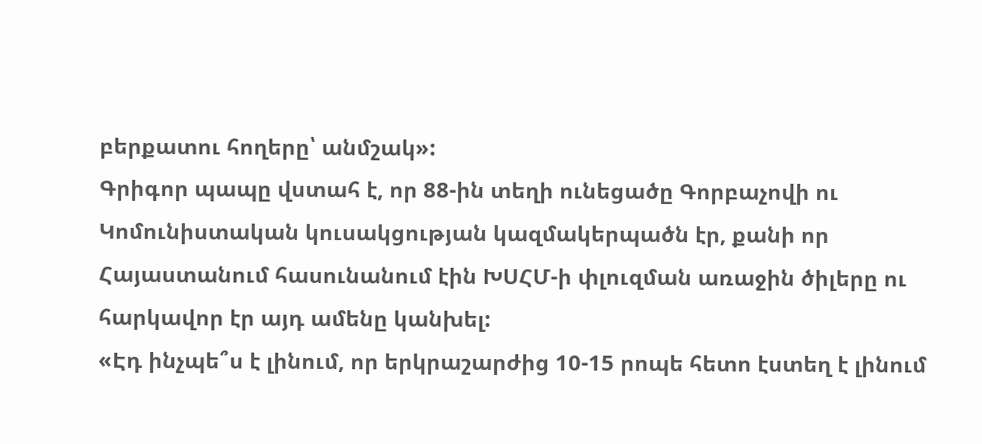բերքատու հողերը՝ անմշակ»:
Գրիգոր պապը վստահ է, որ 88-ին տեղի ունեցածը Գորբաչովի ու Կոմունիստական կուսակցության կազմակերպածն էր, քանի որ Հայաստանում հասունանում էին ԽՍՀՄ-ի փլուզման առաջին ծիլերը ու հարկավոր էր այդ ամենը կանխել:
«Էդ ինչպե՞ս է լինում, որ երկրաշարժից 10-15 րոպե հետո էստեղ է լինում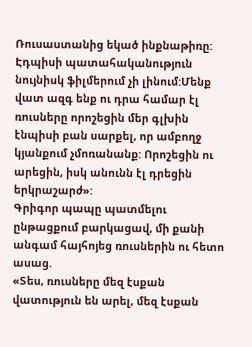Ռուսաստանից եկած ինքնաթիռը: Էդպիսի պատահականություն նույնիսկ ֆիլմերում չի լինում:Մենք վատ ազգ ենք ու դրա համար էլ ռուսները որոշեցին մեր գլխին էնպիսի բան սարքել, որ ամբողջ կյանքում չմոռանանք: Որոշեցին ու արեցին, իսկ անունն էլ դրեցին երկրաշարժ»:
Գրիգոր պապը պատմելու ընթացքում բարկացավ, մի քանի անգամ հայհոյեց ռուսներին ու հետո ասաց.
«Տես, ռուսները մեզ էսքան վատություն են արել, մեզ էսքան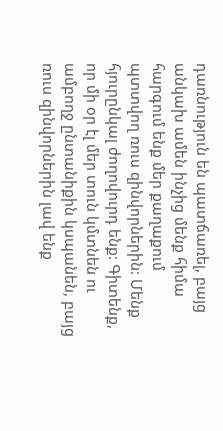դառնություն են պատճառել, բայց անկախ ամեն ինչից մենք հիմա հարգում ենք մեր քաղաքում պտտվող ռուս զինվորներին: Մենք հյուրընկալ ժողովուրդ ենք: Գիտենք, որ մի օր էլ մեր տուն կմտնեն ու ամբողջ ընտանիքին կսպանեն, բայց ռուս զինվորներին լավ ենք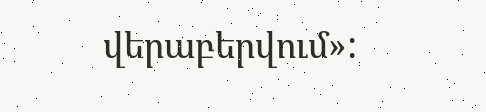վերաբերվում»: